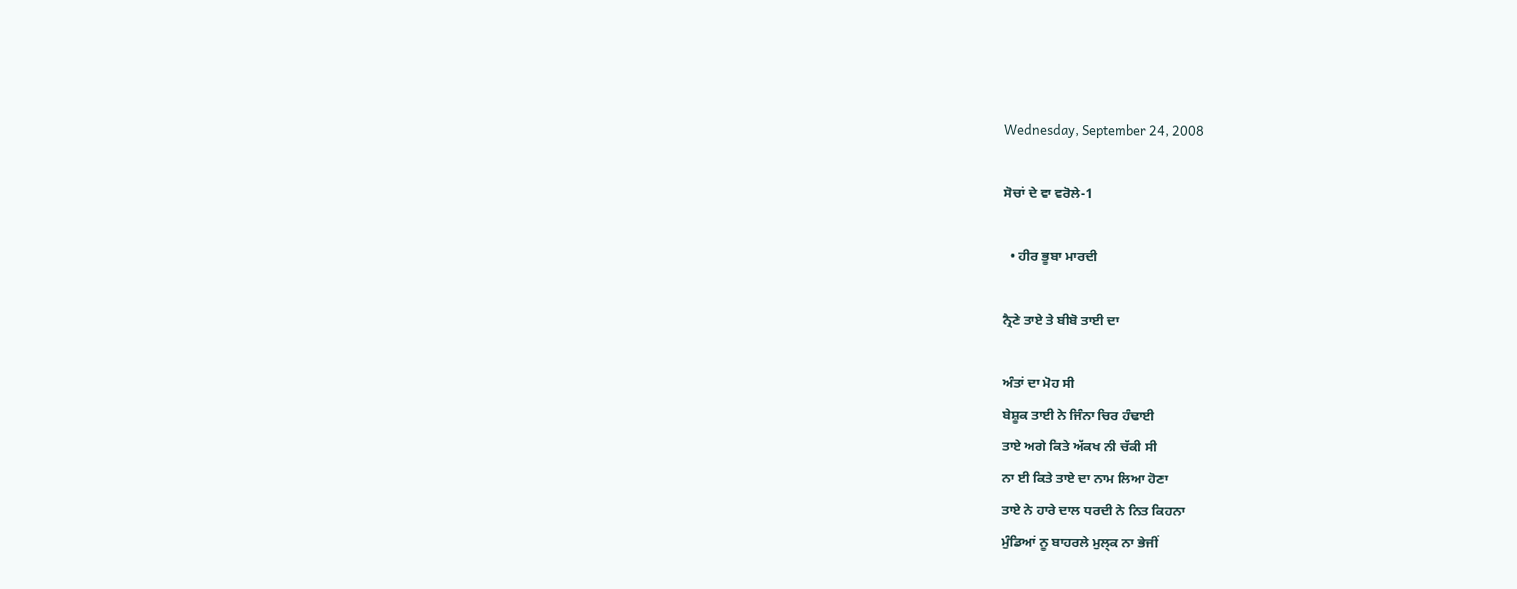Wednesday, September 24, 2008

ਸੋਚਾਂ ਦੇ ਵਾ ਵਰੋਲੇ-1

  • ਹੀਰ ਭੂਬਾ ਮਾਰਦੀ

ਨ੍ਰੈਣੇ ਤਾਏ ਤੇ ਬੀਬੋ ਤਾਈ ਦਾ

ਅੰਤਾਂ ਦਾ ਮੋਹ ਸੀ
ਬੇਸ਼ੂਕ ਤਾਈ ਨੇ ਜਿੰਨਾ ਚਿਰ ਹੰਢਾਈ
ਤਾਏ ਅਗੇ ਕਿਤੇ ਅੱਕਖ ਨੀ ਚੱਕੀ ਸੀ
ਨਾ ਈ ਕਿਤੇ ਤਾਏ ਦਾ ਨਾਮ ਲਿਆ ਹੋਣਾ
ਤਾਏ ਨੇ ਹਾਰੇ ਦਾਲ ਧਰਦੀ ਨੇ ਨਿਤ ਕਿਹਨਾ
ਮੁੰਡਿਆਂ ਨੂ ਬਾਹਰਲੇ ਮੁਲ੍ਕ ਨਾ ਭੇਜੀਂ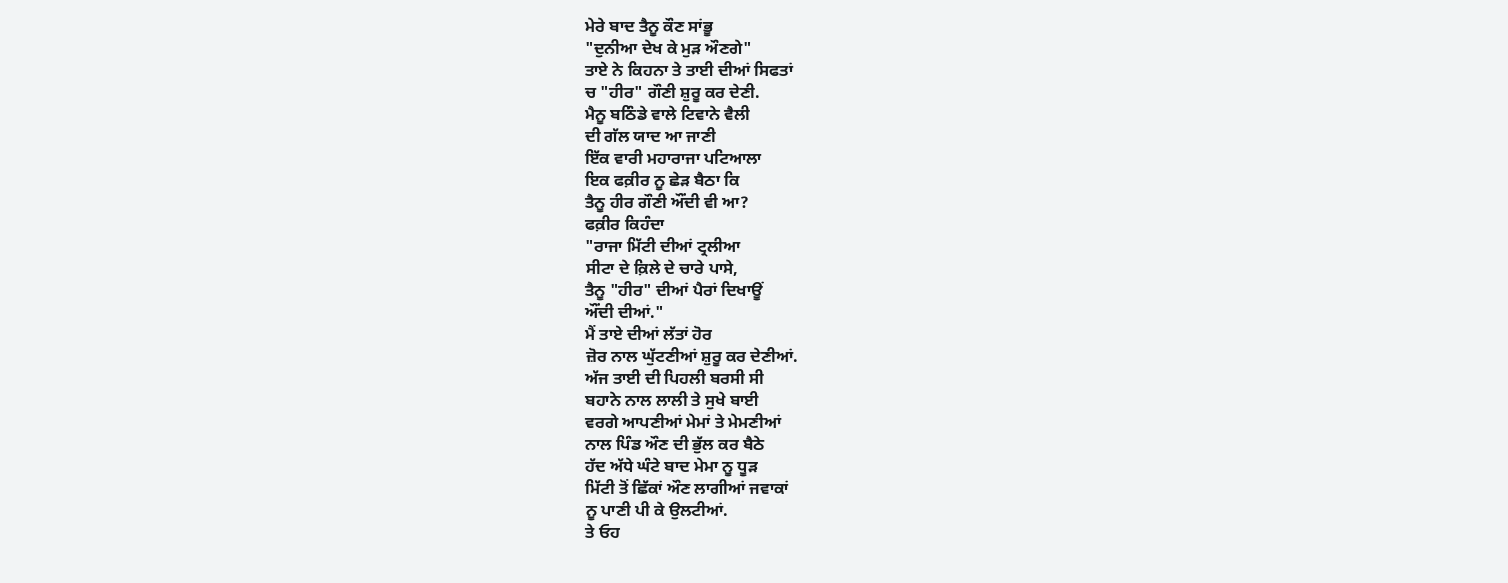ਮੇਰੇ ਬਾਦ ਤੈਨੂ ਕੌਣ ਸਾਂਭੂ
"ਦੁਨੀਆ ਦੇਖ ਕੇ ਮੁੜ ਔਣਗੇ"
ਤਾਏ ਨੇ ਕਿਹਨਾ ਤੇ ਤਾਈ ਦੀਆਂ ਸਿਫਤਾਂ
ਚ "ਹੀਰ" ਗੌਣੀ ਸ਼ੁਰੂ ਕਰ ਦੇਣੀ.
ਮੈਨੂ ਬਠਿੰਡੇ ਵਾਲੇ ਟਿਵਾਨੇ ਵੈਲੀ
ਦੀ ਗੱਲ ਯਾਦ ਆ ਜਾਣੀ
ਇੱਕ ਵਾਰੀ ਮਹਾਰਾਜਾ ਪਟਿਆਲਾ
ਇਕ ਫਕ਼ੀਰ ਨੂ ਛੇੜ ਬੈਠਾ ਕਿ
ਤੈਨੂ ਹੀਰ ਗੌਣੀ ਔਂਦੀ ਵੀ ਆ?
ਫਕ਼ੀਰ ਕਿਹੰਦਾ
"ਰਾਜਾ ਮਿੱਟੀ ਦੀਆਂ ਟ੍ਰਲੀਆ
ਸੀਟਾ ਦੇ ਕ਼ਿਲੇ ਦੇ ਚਾਰੇ ਪਾਸੇ,
ਤੈਨੂ "ਹੀਰ" ਦੀਆਂ ਪੈਰਾਂ ਦਿਖਾਊਂ
ਔਂਦੀ ਦੀਆਂ."
ਮੈਂ ਤਾਏ ਦੀਆਂ ਲੱਤਾਂ ਹੋਰ
ਜ਼ੋਰ ਨਾਲ ਘੁੱਟਣੀਆਂ ਸ਼ੁਰੂ ਕਰ ਦੇਣੀਆਂ.
ਅੱਜ ਤਾਈ ਦੀ ਪਿਹਲੀ ਬਰਸੀ ਸੀ
ਬਹਾਨੇ ਨਾਲ ਲਾਲੀ ਤੇ ਸੁਖੇ ਬਾਈ
ਵਰਗੇ ਆਪਣੀਆਂ ਮੇਮਾਂ ਤੇ ਮੇਮਣੀਆਂ
ਨਾਲ ਪਿੰਡ ਔਣ ਦੀ ਭੁੱਲ ਕਰ ਬੈਠੇ
ਹੱਦ ਅੱਧੇ ਘੰਟੇ ਬਾਦ ਮੇਮਾ ਨੂ ਧੂੜ
ਮਿੱਟੀ ਤੋਂ ਛਿੱਕਾਂ ਔਣ ਲਾਗੀਆਂ ਜਵਾਕਾਂ
ਨੂ ਪਾਣੀ ਪੀ ਕੇ ਉਲਟੀਆਂ.
ਤੇ ਓਹ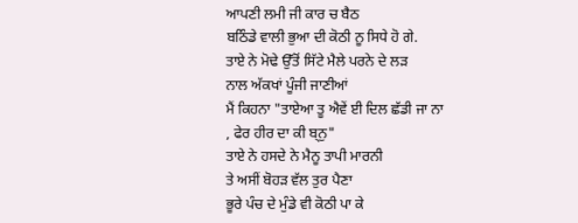ਆਪਣੀ ਲਮੀ ਜੀ ਕਾਰ ਚ ਬੈਠ
ਬਠਿੰਡੇ ਵਾਲੀ ਭੁਆ ਦੀ ਕੋਠੀ ਨੂ ਸਿਧੇ ਹੋ ਗੇ.
ਤਾਏ ਨੇ ਮੋਢੇ ਉੱਤੋਂ ਸਿੱਟੇ ਮੈਲੇ ਪਰਨੇ ਦੇ ਲੜ
ਨਾਲ ਅੱਕਖਾਂ ਪੂੰਜੀ ਜਾਣੀਆਂ
ਮੈਂ ਕਿਹਨਾ "ਤਾਏਆ ਤੂ ਐਵੇਂ ਈ ਦਿਲ ਛੱਡੀ ਜਾ ਨਾ
, ਫੇਰ ਹੀਰ ਦਾ ਕੀ ਬ੍ਨੁ"
ਤਾਏ ਨੇ ਹਸਦੇ ਨੇ ਮੈਨੂ ਤਾਪੀ ਮਾਰਨੀ
ਤੇ ਅਸੀਂ ਬੋਹੜ ਵੱਲ ਤੁਰ ਪੈਣਾ
ਭੂਰੇ ਪੰਚ ਦੇ ਮੁੰਡੇ ਵੀ ਕੋਠੀ ਪਾ ਕੇ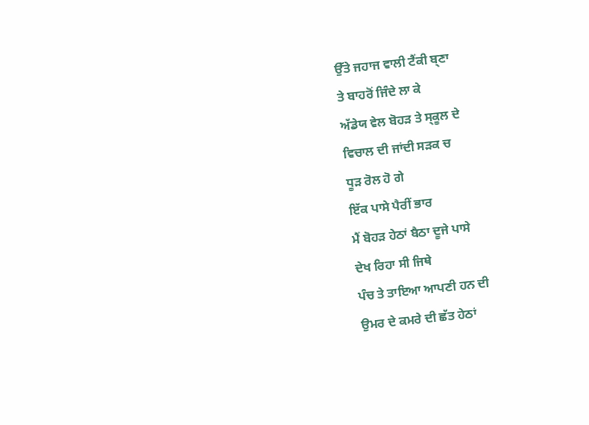ਉੱਤੇ ਜਹਾਜ ਵਾਲੀ ਟੈਂਕੀ ਬ੍ਣਾ
ਤੇ ਬਾਹਰੋਂ ਜਿੰਦੇ ਲਾ ਕੇ
ਅੱਡੇਯ ਵੇਲ ਬੋਹੜ ਤੇ ਸ੍ਕੂਲ ਦੇ
ਵਿਚਾਲ ਦੀ ਜਾਂਦੀ ਸਡ਼ਕ ਚ
ਧੂੜ ਰੋਲ ਹੋ ਗੇ
ਇੱਕ ਪਾਸੇ ਪੈਰੀਂ ਭਾਰ
ਮੈਂ ਬੋਹੜ ਹੇਠਾਂ ਬੈਠਾ ਦੂਜੇ ਪਾਸੇ
ਦੇਖ ਰਿਹਾ ਸੀ ਜਿਥੇ
ਪੰਚ ਤੇ ਤਾਇਆ ਆਪਣੀ ਹਨ ਦੀ
ਉਮਰ ਦੇ ਕਮਰੇ ਦੀ ਛੱਤ ਹੇਠਾਂ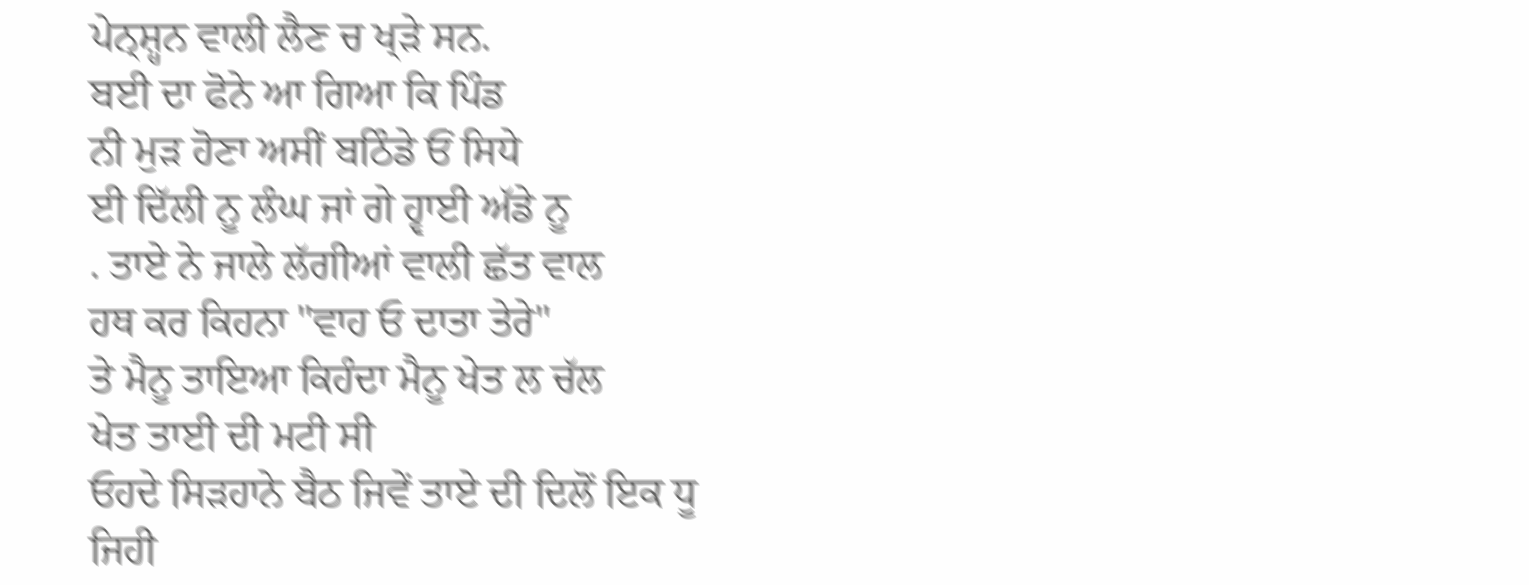ਪੇਨ੍ਸ਼੍ਹਨ ਵਾਲੀ ਲੈਣ ਚ ਖ੍ੜੇ ਸਨ.
ਬਈ ਦਾ ਫੋਨੇ ਆ ਗਿਆ ਕਿ ਪਿੰਡ
ਨੀ ਮੁੜ ਹੋਣਾ ਅਸੀਂ ਬਠਿੰਡੇ ਓਂ ਸਿਧੇ
ਈ ਦਿੱਲੀ ਨੂ ਲੰਘ ਜਾਂ ਗੇ ਹ੍ਵਾਈ ਅੱਡੇ ਨੂ
. ਤਾਏ ਨੇ ਜਾਲੇ ਲੱਗੀਆਂ ਵਾਲੀ ਛੱਤ ਵਾਲ
ਹਥ ਕਰ ਕਿਹਨਾ "ਵਾਹ ਓ ਦਾਤਾ ਤੇਰੇ"
ਤੇ ਮੈਨੂ ਤਾਇਆ ਕਿਹੰਦਾ ਮੈਨੂ ਖੇਤ ਲ ਚੱਲ
ਖੇਤ ਤਾਈ ਦੀ ਮਟੀ ਸੀ
ਓਹਦੇ ਸਿੜਹਾਨੇ ਬੈਠ ਜਿਵੇਂ ਤਾਏ ਦੀ ਦਿਲੋਂ ਇਕ ਧੂ
ਜਿਹੀ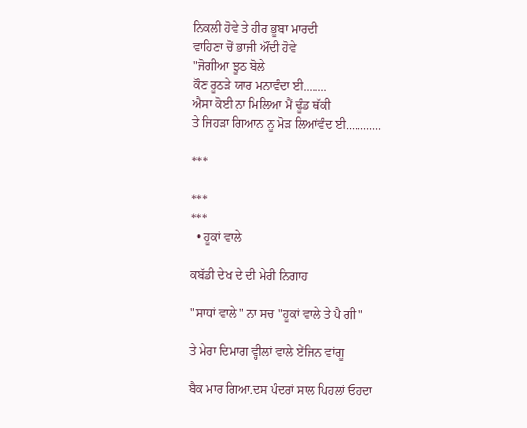ਨਿਕਲੀ ਹੋਵੇ ਤੇ ਹੀਰ ਭੂਬਾ ਮਾਰਦੀ
ਵਾਹਿਣਾ ਚੋਂ ਭਾਜੀ ਔਂਦੀ ਹੋਵੇ
"ਜੋਗੀਆ ਝੂਠ ਬੋਲੇ
ਕੌਣ ਰੂਠੜੇ ਯਾਰ ਮਨਾਵੰਦਾ ਈ........
ਐਸਾ ਕੋਈ ਨਾ ਮਿਲਿਆ ਮੈਂ ਢੂੰਡ ਥੱਕੀ
ਤੇ ਜਿਹੜਾ ਗਿਆਨ ਨੂ ਮੋੜ ਲਿਆਂਵੰਦ ਈ............

***

***
***
  • ਹੂਕਾਂ ਵਾਲੇ

ਕਬੱਡੀ ਦੇਖ ਦੇ ਦੀ ਮੇਰੀ ਨਿਗਾਹ

"ਸਾਧਾਂ ਵਾਲੇ" ਨਾ ਸਚ "ਹੂਕਾਂ ਵਾਲੇ ਤੇ ਪੈ ਗੀ"

ਤੇ ਮੇਰਾ ਦਿਮਾਗ ਵ੍ਹੀਲਾਂ ਵਾਲੇ ਏਂਜਿਨ ਵਾਂਗੂ

ਬੈਕ ਮਾਰ ਗਿਆ.ਦਸ ਪੰਦਰਾਂ ਸਾਲ ਪਿਹਲਾਂ ਓਹਦਾ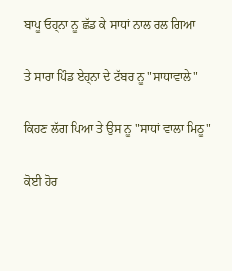ਬਾਪੂ ਓਹ੍ਨਾ ਨੂ ਛੱਡ ਕੇ ਸਾਧਾਂ ਨਾਲ ਰਲ ਗਿਆ

ਤੇ ਸਾਰਾ ਪਿੰਡ ਏਹ੍ਨਾ ਦੇ ਟੱਬਰ ਨੂ "ਸਾਧਾਵਾਲੇ"

ਕਿਹਣ ਲੱਗ ਪਿਆ ਤੇ ਉਸ ਨੂ "ਸਾਧਾਂ ਵਾਲਾ ਮਿਠੂ"

ਕੋਈ ਹੋਰ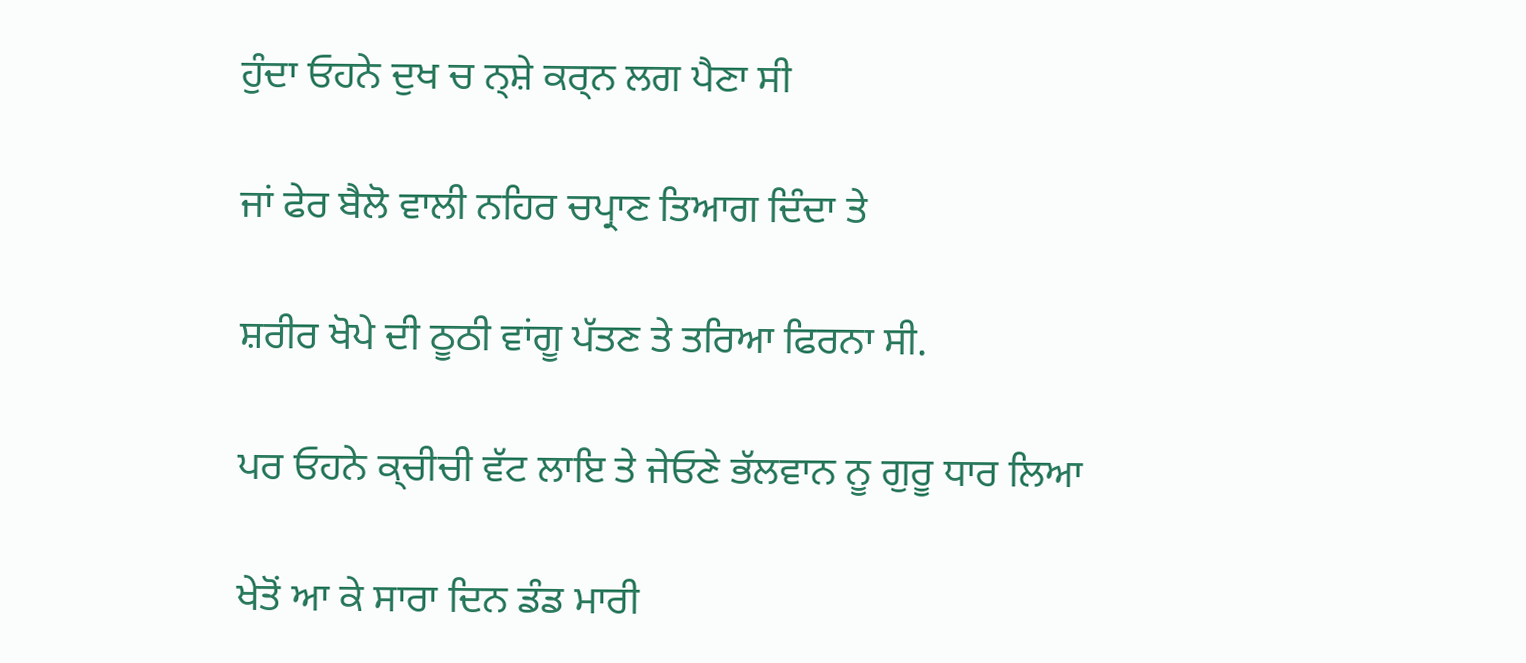ਹੁੰਦਾ ਓਹਨੇ ਦੁਖ ਚ ਨ੍ਸ਼ੇ ਕਰ੍ਨ ਲਗ ਪੈਣਾ ਸੀ

ਜਾਂ ਫੇਰ ਬੈਲੋ ਵਾਲੀ ਨਹਿਰ ਚਪ੍ਰਾਣ ਤਿਆਗ ਦਿੰਦਾ ਤੇ

ਸ਼ਰੀਰ ਖੋਪੇ ਦੀ ਠੂਠੀ ਵਾਂਗੂ ਪੱਤਣ ਤੇ ਤਰਿਆ ਫਿਰਨਾ ਸੀ.

ਪਰ ਓਹਨੇ ਕ੍ਚੀਚੀ ਵੱਟ ਲਾਇ ਤੇ ਜੇਓਣੇ ਭੱਲਵਾਨ ਨੂ ਗੁਰੂ ਧਾਰ ਲਿਆ

ਖੇਤੋਂ ਆ ਕੇ ਸਾਰਾ ਦਿਨ ਡੰਡ ਮਾਰੀ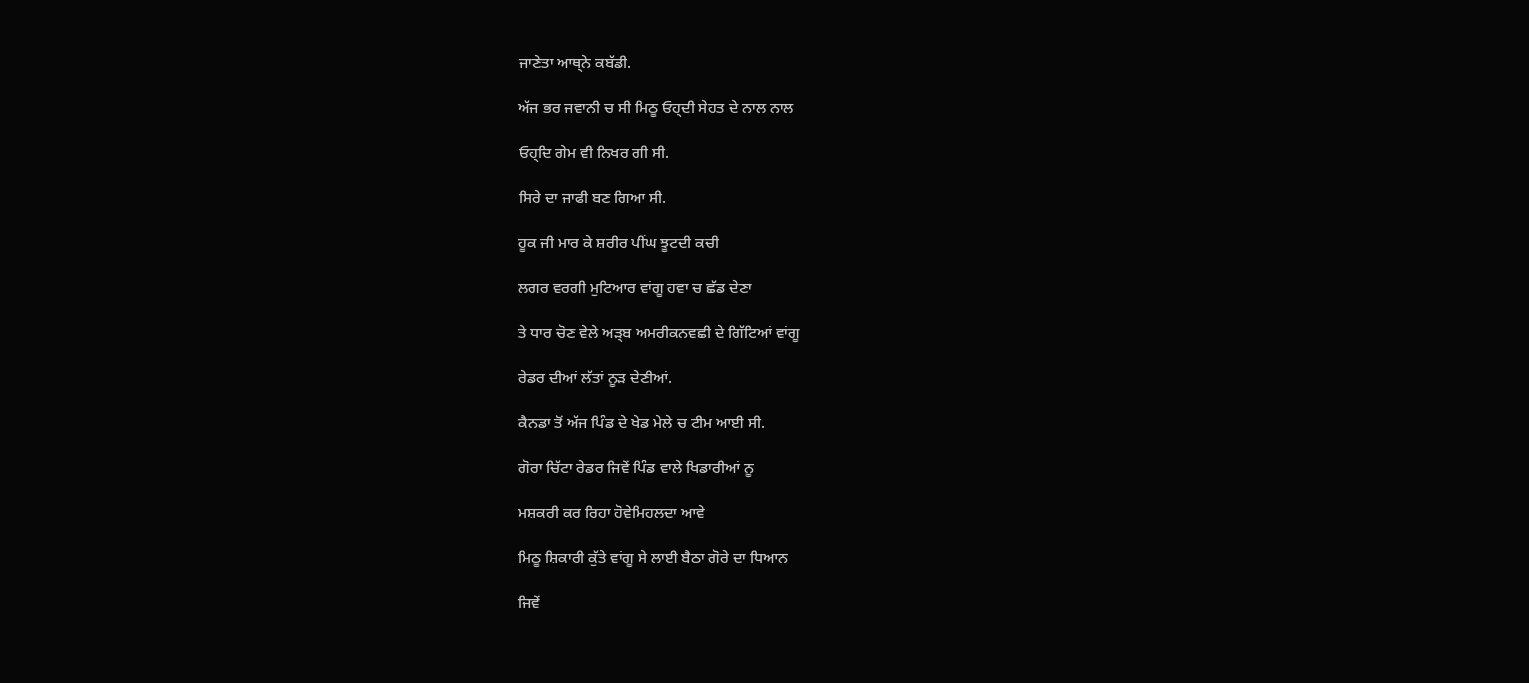ਜਾਣੇਤਾ ਆਥ੍ਨੇ ਕਬੱਡੀ.

ਅੱਜ ਭਰ ਜਵਾਨੀ ਚ ਸੀ ਮਿਠੂ ਓਹ੍ਦੀ ਸੇਹਤ ਦੇ ਨਾਲ ਨਾਲ

ਓਹ੍ਦਿ ਗੇਮ ਵੀ ਨਿਖਰ ਗੀ ਸੀ.

ਸਿਰੇ ਦਾ ਜਾਫੀ ਬਣ ਗਿਆ ਸੀ.

ਹੂਕ ਜੀ ਮਾਰ ਕੇ ਸ਼ਰੀਰ ਪੀਂਘ ਝੂਟਦੀ ਕਚੀ

ਲਗਰ ਵਰਗੀ ਮੁਟਿਆਰ ਵਾਂਗੂ ਹਵਾ ਚ ਛੱਡ ਦੇਣਾ

ਤੇ ਧਾਰ ਚੋਣ ਵੇਲੇ ਅੜ੍ਬ ਅਮਰੀਕਨਵਛੀ ਦੇ ਗਿੱਟਿਆਂ ਵਾਂਗੂ

ਰੇਡਰ ਦੀਆਂ ਲੱਤਾਂ ਨੂੜ ਦੇਣੀਆਂ.

ਕੈਨਡਾ ਤੋਂ ਅੱਜ ਪਿੰਡ ਦੇ ਖੇਡ ਮੇਲੇ ਚ ਟੀਮ ਆਈ ਸੀ.

ਗੋਰਾ ਚਿੱਟਾ ਰੇਡਰ ਜਿਵੇਂ ਪਿੰਡ ਵਾਲੇ ਖਿਡਾਰੀਆਂ ਨੂ

ਮਸ਼ਕਰੀ ਕਰ ਰਿਹਾ ਹੋਵੇਮਿਹਲਦਾ ਆਵੇ

ਮਿਠੂ ਸ਼ਿਕਾਰੀ ਕੁੱਤੇ ਵਾਂਗੂ ਸੇ ਲਾਈ ਬੈਠਾ ਗੋਰੇ ਦਾ ਧਿਆਨ

ਜਿਵੇਂ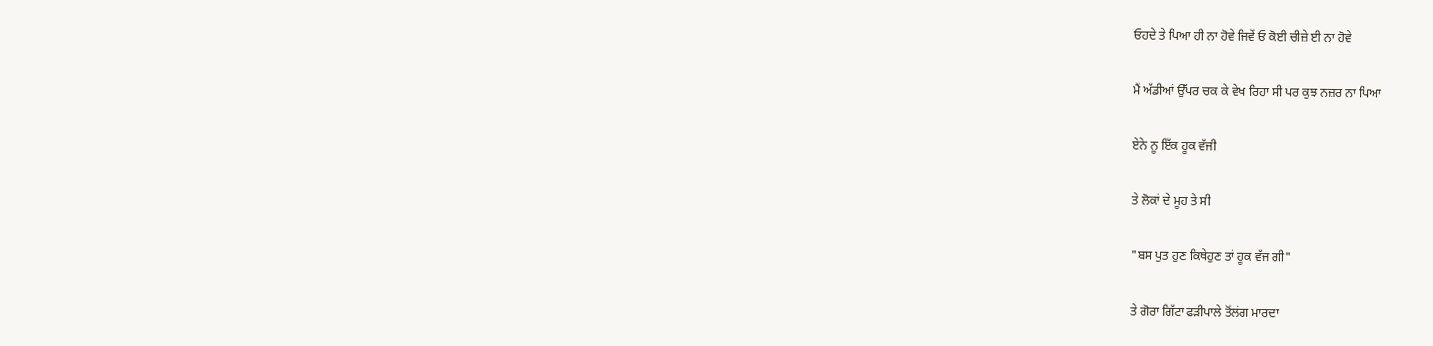ਓਹਦੇ ਤੇ ਪਿਆ ਹੀ ਨਾ ਹੋਵੇ ਜਿਵੇਂ ਓ ਕੋਈ ਚੀਜ਼ੇ ਈ ਨਾ ਹੋਵੇ

ਮੈਂ ਅੱਡੀਆਂ ਉੱਪਰ ਚਕ ਕੇ ਵੇਖ ਰਿਹਾ ਸੀ ਪਰ ਕੁਝ ਨਜ਼ਰ ਨਾ ਪਿਆ

ਏਨੇ ਨੂ ਇੱਕ ਹੂਕ ਵੱਜੀ

ਤੇ ਲੋਕਾਂ ਦੇ ਮੂਹ ਤੇ ਸੀ

"ਬਸ ਪੁਤ ਹੁਣ ਕਿਥੇਹੁਣ ਤਾਂ ਹੂਕ ਵੱਜ ਗੀ"

ਤੇ ਗੋਰਾ ਗਿੱਟਾ ਫੜੀਪਾਲੇ ਤੋਂਲਂਗ ਮਾਰਦਾ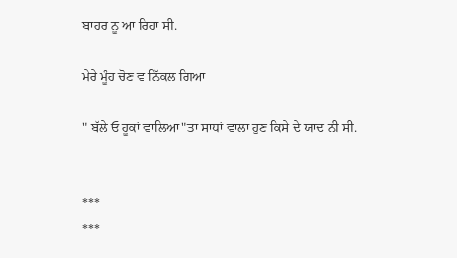ਬਾਹਰ ਨੂ ਆ ਰਿਹਾ ਸੀ.

ਮੇਰੇ ਮੂੰਹ ਚੋਣ ਵ ਨਿੱਕਲ ਗਿਆ

" ਬੱਲੇ ਓ ਹੂਕਾਂ ਵਾਲਿਆ"ਤਾ ਸਾਧਾਂ ਵਾਲਾ ਹੁਣ ਕਿਸੇ ਦੇ ਯਾਦ ਨੀ ਸੀ.


***
***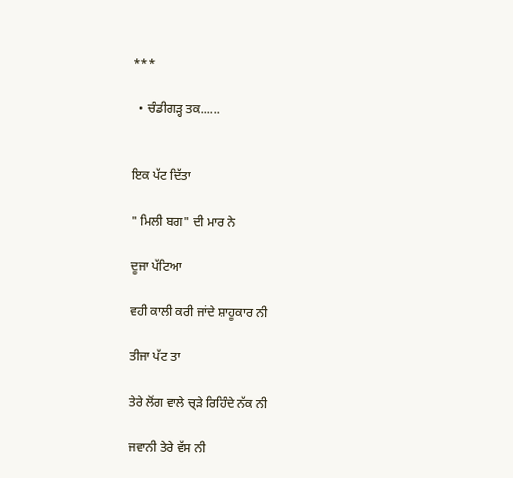***

  • ਚੰਡੀਗੜ੍ਹ ਤਕ......


ਇਕ ਪੱਟ ਦਿੱਤਾ

" ਮਿਲੀ ਬਗ" ਦੀ ਮਾਰ ਨੇ

ਦੂਜਾ ਪੱਟਿਆ

ਵਹੀ ਕਾਲੀ ਕਰੀ ਜਾਂਦੇ ਸ਼ਾਹੂਕਾਰ ਨੀ

ਤੀਜਾ ਪੱਟ ਤਾ

ਤੇਰੇ ਲੋਂਗ ਵਾਲੇ ਚ੍ੜੇ ਰਿਹਿੰਦੇ ਨੱਕ ਨੀ

ਜਵਾਨੀ ਤੇਰੇ ਵੱਸ ਨੀ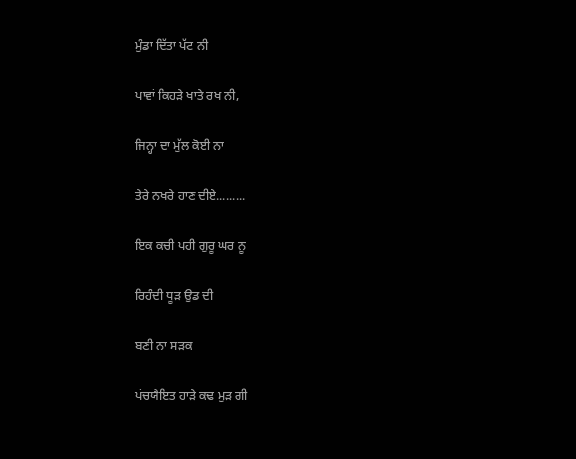ਮੁੰਡਾ ਦਿੱਤਾ ਪੱਟ ਨੀ

ਪਾਵਾਂ ਕਿਹੜੇ ਖਾਤੇ ਰਖ ਨੀ,

ਜਿਨ੍ਹਾ ਦਾ ਮੁੱਲ ਕੋਈ ਨਾ

ਤੇਰੇ ਨਖਰੇ ਹਾਣ ਦੀਏ.........

ਇਕ ਕਚੀ ਪਹੀ ਗੁਰੂ ਘਰ ਨੂ

ਰਿਹੰਦੀ ਧੂੜ ਉਡ ਦੀ

ਬਣੀ ਨਾ ਸਡ਼ਕ

ਪਂਚਯੈਇਤ ਹਾੜੇ ਕਢ ਮੁੜ ਗੀ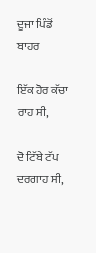ਦੂਜਾ ਪਿੰਡੋਂ ਬਾਹਰ

ਇੱਕ ਹੋਰ ਕੱਚਾ ਰਾਹ ਸੀ,

ਦੋ ਟਿੱਬੇ ਟੱਪ ਦਰਗਾਹ ਸੀ,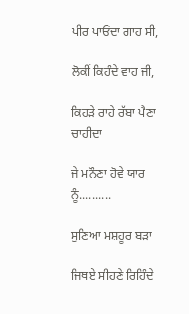ਪੀਰ ਪਾਓਂਦਾ ਗਾਹ ਸੀ,

ਲੋਕੀਂ ਕਿਹੰਦੇ ਵਾਹ ਜੀ,

ਕਿਹੜੇ ਰਾਹੇ ਰੱਬਾ ਪੈਣਾ ਚਾਹੀਦਾ

ਜੇ ਮਨੌਣਾ ਹੋਵੇ ਯਾਰ ਨੂੰ..........

ਸੁਣਿਆ ਮਸ਼ਹੂਰ ਬੜਾ

ਜਿਥਏ ਸੀਹਣੇ ਰਿਹਿੰਦੇ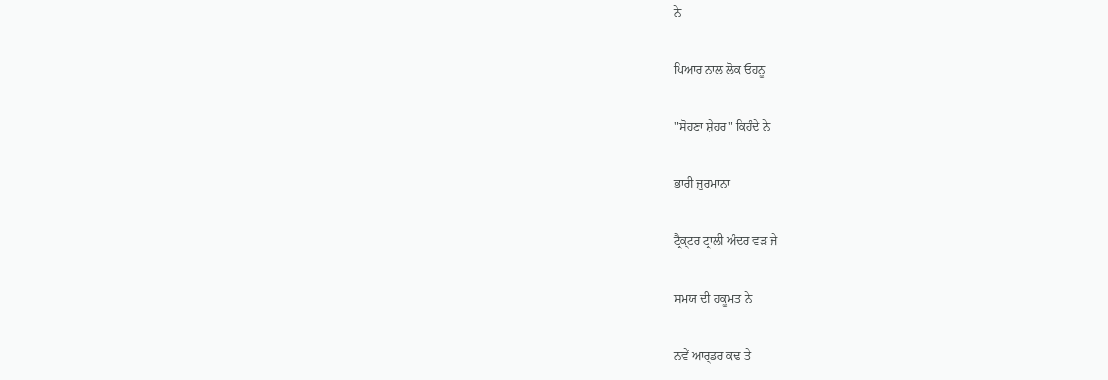ਨੇ

ਪਿਆਰ ਨਾਲ ਲੋਕ ਓਹਨੂ

"ਸੋਹਣਾ ਸ਼ੇਹਰ" ਕਿਹੰਦੇ ਨੇ

ਭਾਰੀ ਜੁਰਮਾਨਾ

ਟ੍ਰੈਕ੍ਟਰ ਟ੍ਰਾਲੀ ਅੰਦਰ ਵੜ ਜੇ

ਸਮਯ ਦੀ ਹਕੂਮਤ ਨੇ

ਨਵੇਂ ਆਰ੍ਡਰ ਕਢ ਤੇ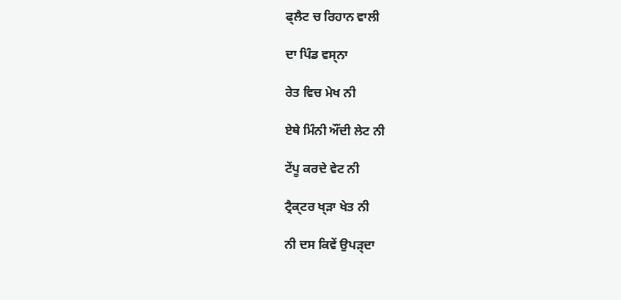ਫ੍ਲੈਟ ਚ ਰਿਹਾਨ ਵਾਲੀ

ਦਾ ਪਿੰਡ ਵਸ੍ਨਾ

ਰੇਤ ਵਿਚ ਮੇਖ ਨੀ

ਏਥੇ ਮਿੰਨੀ ਔਂਦੀ ਲੇਟ ਨੀ

ਟੇਂਪੂ ਕਰਦੇ ਵੇਟ ਨੀ

ਟ੍ਰੈਕ੍ਟਰ ਖ੍ੜਾ ਖੇਤ ਨੀ

ਨੀ ਦਸ ਕਿਵੇਂ ਉਪੜ੍ਦਾ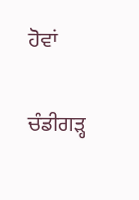ਹੋਵਾਂ

ਚੰਡੀਗੜ੍ਹ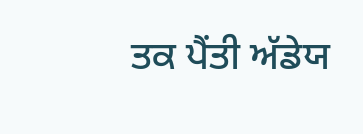ਤਕ ਪੈਂਤੀ ਅੱਡੇਯ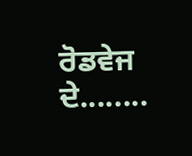ਰੋਡਵੇਜ ਦੇ........